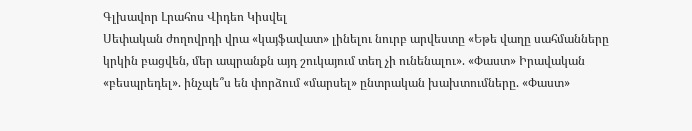Գլխավոր Լրահոս Վիդեո Կիսվել
Սեփական ժողովրդի վրա «կայֆավատ» լինելու նուրբ արվեստը «Եթե վաղը սահմանները կրկին բացվեն, մեր ապրանքն այդ շուկայում տեղ չի ունենալու». «Փաստ» Իրավական «բեսպրեդել». ինչպե՞ս են փորձում «մարսել» ընտրական խախտումները. «Փաստ»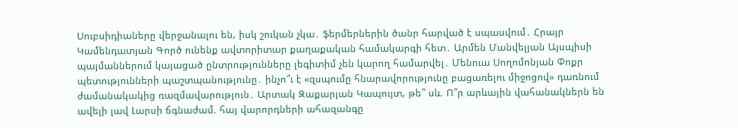Սուբսիդիաները վերջանալու են, իսկ շուկան չկա․ ֆերմերներին ծանր հարված է սպասվում․ Հրայր Կամենդատյան Գործ ունենք ավտորիտար քաղաքական համակարգի հետ․ Արմեն Մանվելյան Այսպիսի պայմաններում կայացած ընտրությունները լեգիտիմ չեն կարող համարվել․ Մենուա Սողոմոնյան Փոքր պետությունների պաշտպանությունը․ ինչո՞ւ է «զսպումը հնարավորությունը բացառելու միջոցով» դառնում ժամանակակից ռազմավարություն․ Արտակ Զաքարյան Կապույտ, թե՞ սև. Ո՞ր արևային վահանակներն են ավելի լավ Լարսի ճգնաժամ. հայ վարորդների ահազանգը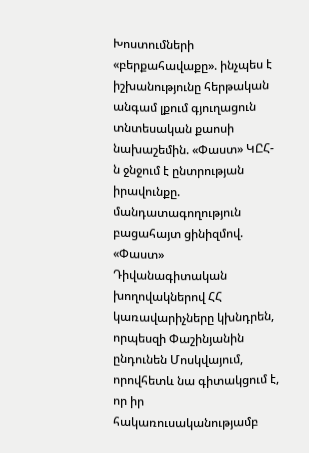Խոստումների «բերքահավաքը». ինչպես է իշխանությունը հերթական անգամ լքում գյուղացուն տնտեսական քաոսի նախաշեմին. «Փաստ» ԿԸՀ-ն ջնջում է ընտրության իրավունքը. մանդատագողություն բացահայտ ցինիզմով. «Փաստ» Դիվանագիտական խողովակներով ՀՀ կառավարիչները կխնդրեն, որպեսզի Փաշինյանին ընդունեն Մոսկվայում, որովհետև նա գիտակցում է, որ իր հակառուսականությամբ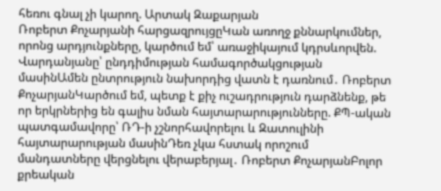հեռու գնալ չի կարող. Արտակ Զաքարյան
Ռոբերտ Քոչարյանի հարցազրույցըԿան առողջ քննարկումներ, որոնց արդյունքները, կարծում եմ՝ առաջիկայում կդրսևորվեն. Վարդանյանը՝ ընդդիմության համագործակցության մասինԱմեն ընտրություն նախորդից վատն է դառնում․ Ռոբերտ ՔոչարյանԿարծում եմ, պետք է քիչ ուշադրություն դարձնենք, թե որ երկրներից են գալիս նման հայտարարությունները. ՔՊ-ական պատգամավորը՝ ՌԴ-ի չշնորհավորելու և Զատուլինի հայտարարության մասինԴեռ չկա հստակ որոշում մանդատները վերցնելու վերաբերյալ․ Ռոբերտ ՔոչարյանԲոլոր քրեական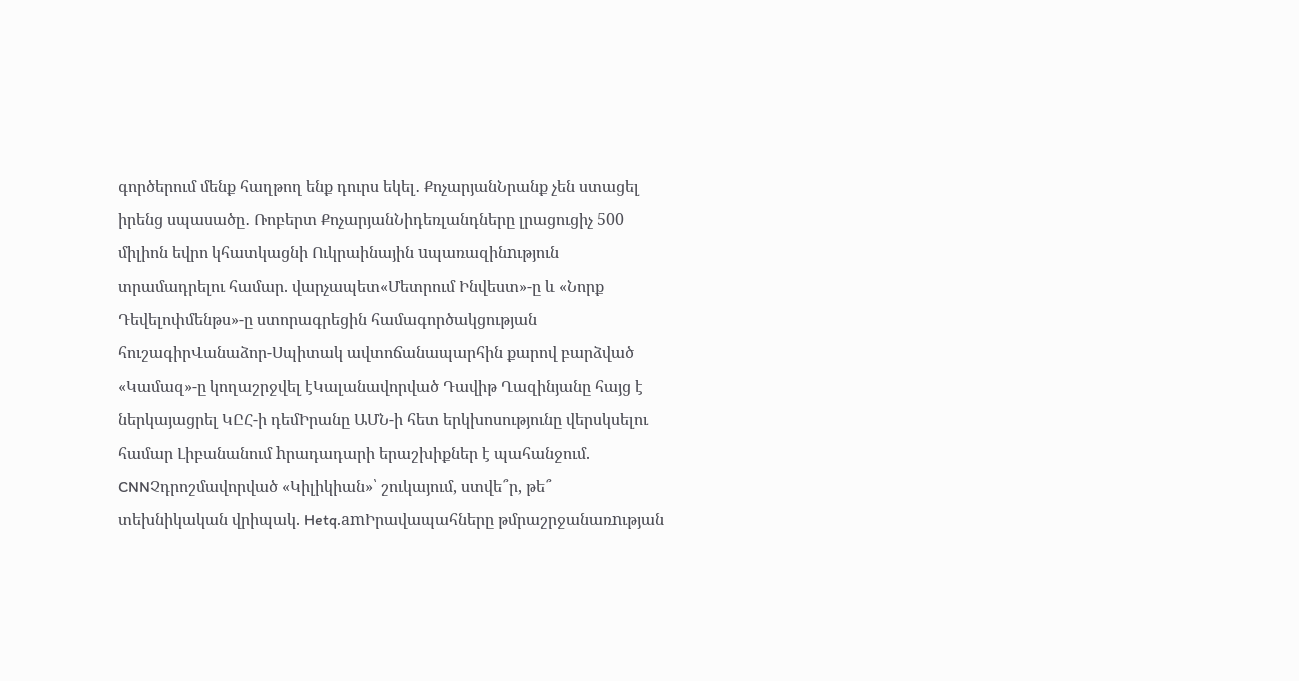գործերում մենք հաղթող ենք դուրս եկել․ ՔոչարյանՆրանք չեն ստացել իրենց սպասածը․ Ռոբերտ ՔոչարյանՆիդեռլանդները լրացուցիչ 500 միլիոն եվրո կհատկացնի Ուկրաինային uպառազինnւթյուն տրամադրելու համար. վարչապետ«Մետրում Ինվեստ»-ը և «Նորք Դեվելոփմենթս»-ը ստորագրեցին համագործակցության հուշագիրՎանաձոր-Սպիտակ ավտոճանապարհին քարով բարձված «Կամազ»-ը կողաշրջվել էԿալանավորված Դավիթ Ղազինյանը հայց է ներկայացրել ԿԸՀ-ի դեմԻրանը ԱՄՆ-ի հետ երկխոսությունը վերսկսելու համար Լիբանանում hրադադարի երաշխիքներ է պահանջում. CNNՉդրոշմավորված «Կիլիկիան»՝ շուկայում, ստվե՞ր, թե՞ տեխնիկական վրիպակ. Hetq.amԻրավապահները թմրաշրջանառnւթյան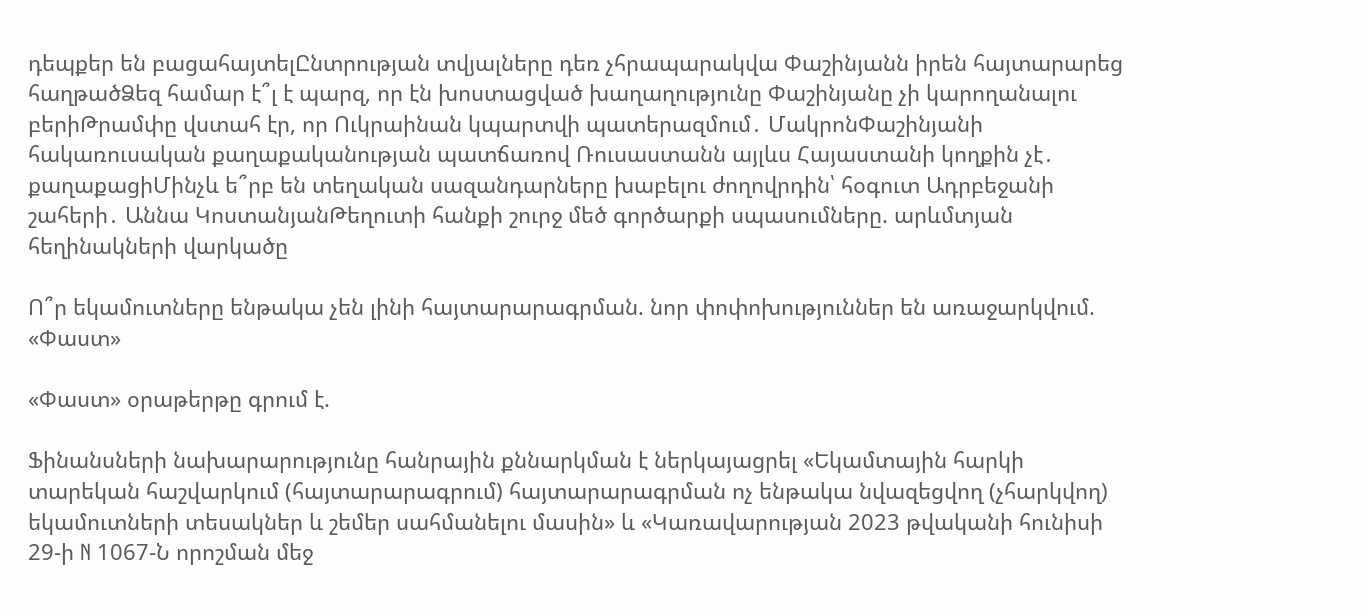դեպքեր են բացահայտելԸնտրության տվյալները դեռ չհրապարակվա Փաշինյանն իրեն հայտարարեց հաղթածՁեզ համար է՞լ է պարզ, որ էն խոստացված խաղաղությունը Փաշինյանը չի կարողանալու բերիԹրամփը վստահ էր, որ Ուկրաինան կպարտվի պատերազմում․ ՄակրոնՓաշինյանի հակառուսական քաղաքականության պատճառով Ռուսաստանն այլևս Հայաստանի կողքին չէ․ քաղաքացիՄինչև ե՞րբ են տեղական սազանդարները խաբելու ժողովրդին՝ հօգուտ Ադրբեջանի շահերի․ Աննա ԿոստանյանԹեղուտի հանքի շուրջ մեծ գործարքի սպասումները. արևմտյան հեղինակների վարկածը

Ո՞ր եկամուտները ենթակա չեն լինի հայտարարագրման. նոր փոփոխություններ են առաջարկվում. «Փաստ»

«Փաստ» օրաթերթը գրում է.

Ֆինանսների նախարարությունը հանրային քննարկման է ներկայացրել «Եկամտային հարկի տարեկան հաշվարկում (հայտարարագրում) հայտարարագրման ոչ ենթակա նվազեցվող (չհարկվող) եկամուտների տեսակներ և շեմեր սահմանելու մասին» և «Կառավարության 2023 թվականի հունիսի 29-ի N 1067-Ն որոշման մեջ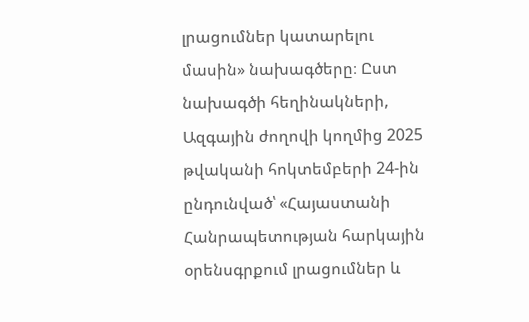լրացումներ կատարելու մասին» նախագծերը։ Ըստ նախագծի հեղինակների, Ազգային ժողովի կողմից 2025 թվականի հոկտեմբերի 24-ին ընդունված՝ «Հայաստանի Հանրապետության հարկային օրենսգրքում լրացումներ և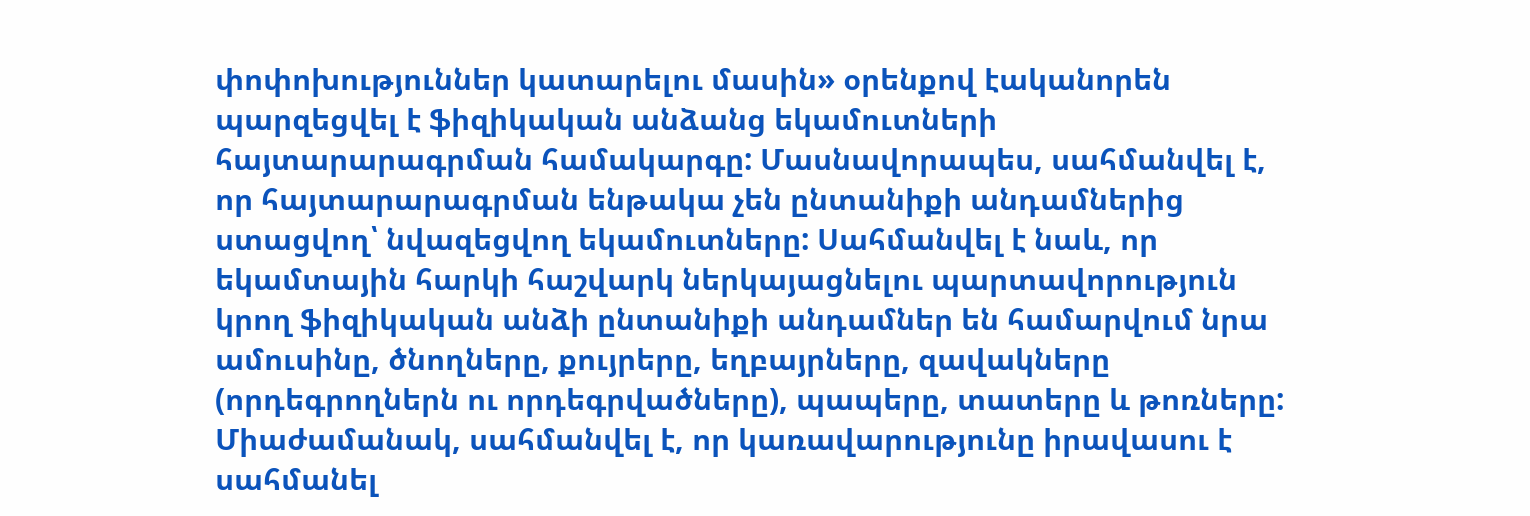փոփոխություններ կատարելու մասին» օրենքով էականորեն պարզեցվել է ֆիզիկական անձանց եկամուտների հայտարարագրման համակարգը: Մասնավորապես, սահմանվել է, որ հայտարարագրման ենթակա չեն ընտանիքի անդամներից ստացվող՝ նվազեցվող եկամուտները: Սահմանվել է նաև, որ եկամտային հարկի հաշվարկ ներկայացնելու պարտավորություն կրող ֆիզիկական անձի ընտանիքի անդամներ են համարվում նրա ամուսինը, ծնողները, քույրերը, եղբայրները, զավակները (որդեգրողներն ու որդեգրվածները), պապերը, տատերը և թոռները: Միաժամանակ, սահմանվել է, որ կառավարությունը իրավասու է սահմանել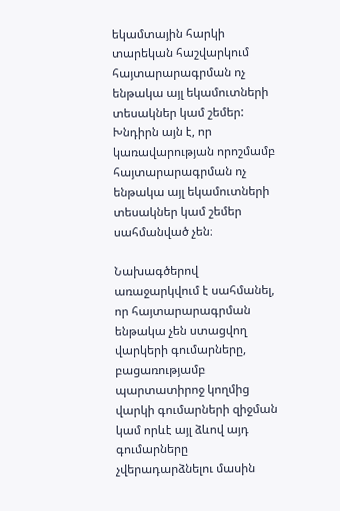եկամտային հարկի տարեկան հաշվարկում հայտարարագրման ոչ ենթակա այլ եկամուտների տեսակներ կամ շեմեր: Խնդիրն այն է, որ կառավարության որոշմամբ հայտարարագրման ոչ ենթակա այլ եկամուտների տեսակներ կամ շեմեր սահմանված չեն։

Նախագծերով առաջարկվում է սահմանել, որ հայտարարագրման ենթակա չեն ստացվող վարկերի գումարները, բացառությամբ պարտատիրոջ կողմից վարկի գումարների զիջման կամ որևէ այլ ձևով այդ գումարները չվերադարձնելու մասին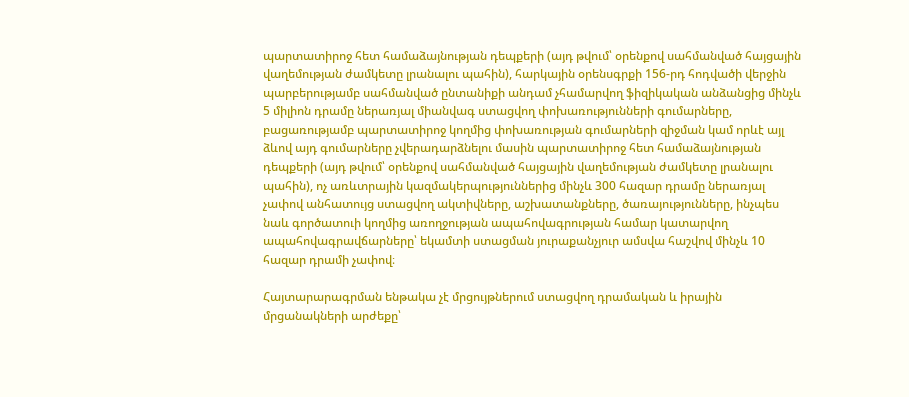պարտատիրոջ հետ համաձայնության դեպքերի (այդ թվում՝ օրենքով սահմանված հայցային վաղեմության ժամկետը լրանալու պահին), հարկային օրենսգրքի 156-րդ հոդվածի վերջին պարբերությամբ սահմանված ընտանիքի անդամ չհամարվող ֆիզիկական անձանցից մինչև 5 միլիոն դրամը ներառյալ միանվագ ստացվող փոխառությունների գումարները, բացառությամբ պարտատիրոջ կողմից փոխառության գումարների զիջման կամ որևէ այլ ձևով այդ գումարները չվերադարձնելու մասին պարտատիրոջ հետ համաձայնության դեպքերի (այդ թվում՝ օրենքով սահմանված հայցային վաղեմության ժամկետը լրանալու պահին), ոչ առևտրային կազմակերպություններից մինչև 300 հազար դրամը ներառյալ չափով անհատույց ստացվող ակտիվները, աշխատանքները, ծառայությունները, ինչպես նաև գործատուի կողմից առողջության ապահովագրության համար կատարվող ապահովագրավճարները՝ եկամտի ստացման յուրաքանչյուր ամսվա հաշվով մինչև 10 հազար դրամի չափով։

Հայտարարագրման ենթակա չէ մրցույթներում ստացվող դրամական և իրային մրցանակների արժեքը՝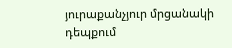յուրաքանչյուր մրցանակի դեպքում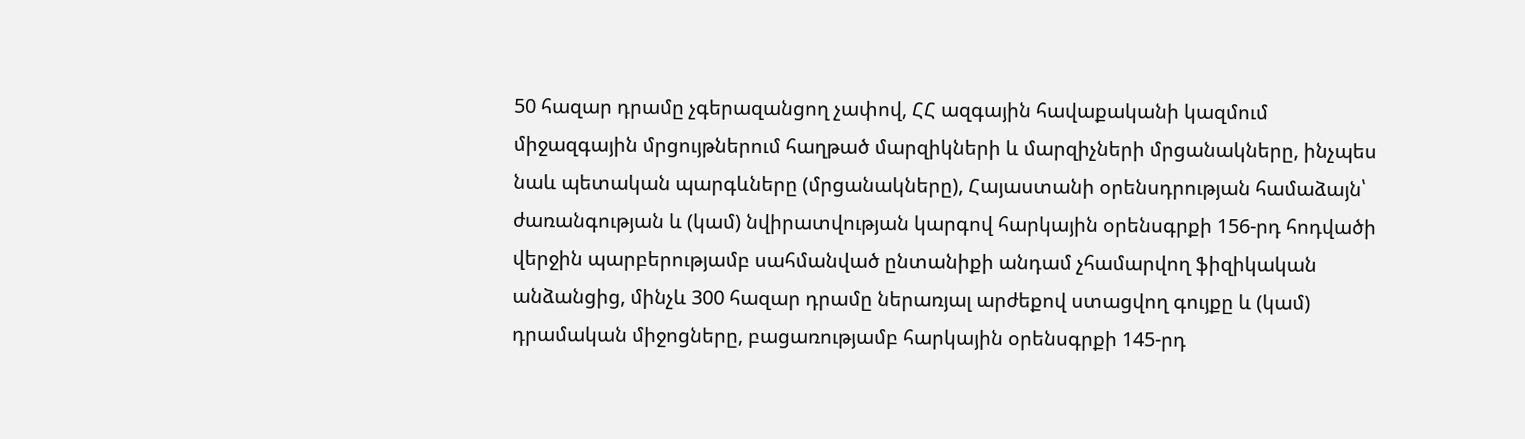50 հազար դրամը չգերազանցող չափով, ՀՀ ազգային հավաքականի կազմում միջազգային մրցույթներում հաղթած մարզիկների և մարզիչների մրցանակները, ինչպես նաև պետական պարգևները (մրցանակները), Հայաստանի օրենսդրության համաձայն՝ ժառանգության և (կամ) նվիրատվության կարգով հարկային օրենսգրքի 156-րդ հոդվածի վերջին պարբերությամբ սահմանված ընտանիքի անդամ չհամարվող ֆիզիկական անձանցից, մինչև 300 հազար դրամը ներառյալ արժեքով ստացվող գույքը և (կամ) դրամական միջոցները, բացառությամբ հարկային օրենսգրքի 145-րդ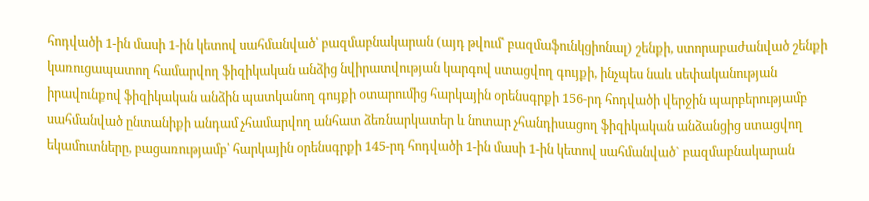հոդվածի 1-ին մասի 1-ին կետով սահմանված՝ բազմաբնակարան (այդ թվում՝ բազմաֆունկցիոնալ) շենքի, ստորաբաժանված շենքի կառուցապատող համարվող ֆիզիկական անձից նվիրատվության կարգով ստացվող գույքի, ինչպես նաև սեփականության իրավունքով ֆիզիկական անձին պատկանող գույքի օտարումից հարկային օրենսգրքի 156-րդ հոդվածի վերջին պարբերությամբ սահմանված ընտանիքի անդամ չհամարվող անհատ ձեռնարկատեր և նոտար չհանդիսացող ֆիզիկական անձանցից ստացվող եկամուտները, բացառությամբ՝ հարկային օրենսգրքի 145-րդ հոդվածի 1-ին մասի 1-ին կետով սահմանված` բազմաբնակարան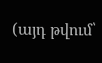(այդ թվում՝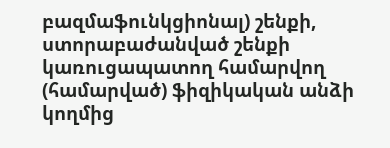բազմաֆունկցիոնալ) շենքի, ստորաբաժանված շենքի կառուցապատող համարվող (համարված) ֆիզիկական անձի կողմից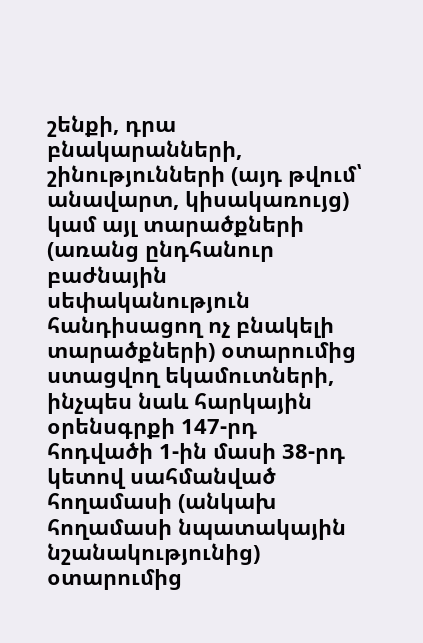շենքի, դրա բնակարանների, շինությունների (այդ թվում՝ անավարտ, կիսակառույց) կամ այլ տարածքների (առանց ընդհանուր բաժնային սեփականություն հանդիսացող ոչ բնակելի տարածքների) օտարումից ստացվող եկամուտների, ինչպես նաև հարկային օրենսգրքի 147-րդ հոդվածի 1-ին մասի 38-րդ կետով սահմանված հողամասի (անկախ հողամասի նպատակային նշանակությունից) օտարումից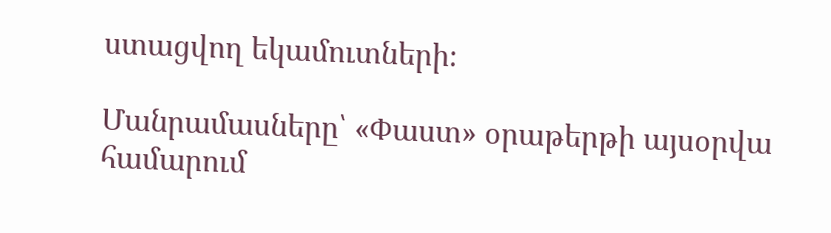ստացվող եկամուտների։

Մանրամասները՝ «Փաստ» օրաթերթի այսօրվա համարում